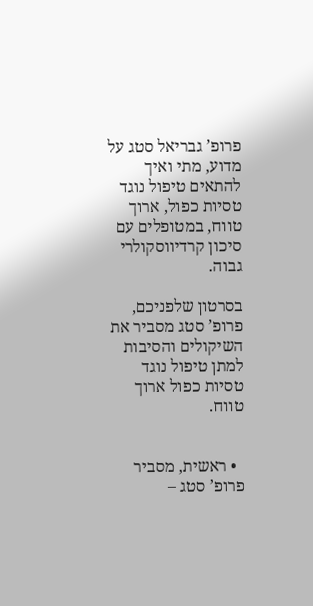פרופ’ גבריאל סטג על מדוע, מתי ואיך להתאים טיפול נוגד טסיות כפול, ארוך טווח, במטופלים עם סיכון קרדיווסקולרי גבוה.

בסרטון שלפניכם, פרופ’ סטג מסביר את השיקולים והסיבות למתן טיפול נוגד טסיות כפול ארוך טווח.


  • ראשית, מסביר פרופ’ סטג –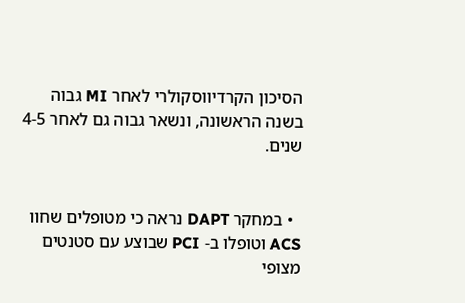הסיכון הקרדיווסקולרי לאחר MI גבוה בשנה הראשונה, ונשאר גבוה גם לאחר 4-5 שנים.


  • במחקר DAPT נראה כי מטופלים שחוו ACS וטופלו ב- PCI שבוצע עם סטנטים מצופי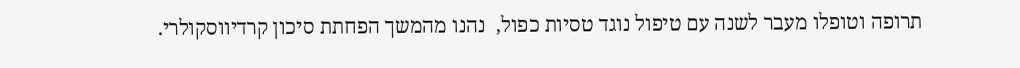תרופה וטופלו מעבר לשנה עם טיפול נוגד טסיות כפול,  נהנו מהמשך הפחתת סיכון קרדיווסקולרי.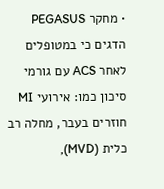• מחקר PEGASUS הדגים כי במטופלים לאחר ACS עם גורמי סיכון כמו: אירועי MI חוזרים בעבר, מחלה רב כלית (MVD),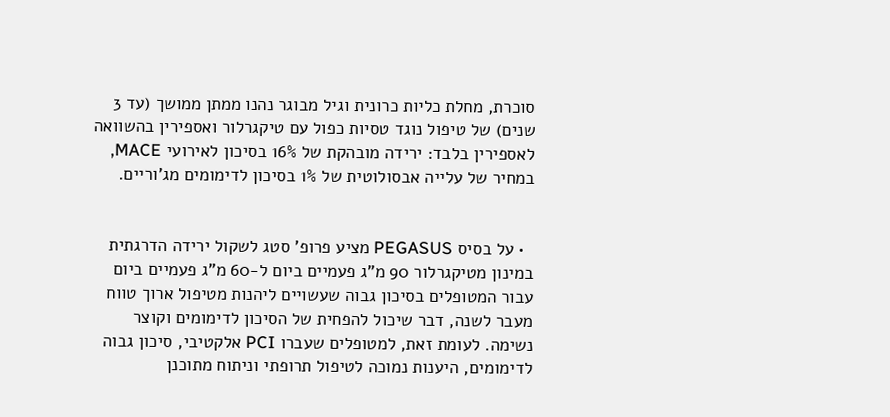סוכרת, מחלת כליות כרונית וגיל מבוגר נהנו ממתן ממושך (עד 3 שנים) של טיפול נוגד טסיות כפול עם טיקגרלור ואספירין בהשוואה לאספירין בלבד: ירידה מובהקת של 16% בסיכון לאירועי MACE, במחיר של עלייה אבסולוטית של 1% בסיכון לדימומים מג’וריים.


  • על בסיס PEGASUS מציע פרופ’ סטג לשקול ירידה הדרגתית במינון מטיקגרלור 90 מ”ג פעמיים ביום ל-60 מ”ג פעמיים ביום עבור המטופלים בסיכון גבוה שעשויים ליהנות מטיפול ארוך טווח מעבר לשנה, דבר שיכול להפחית של הסיכון לדימומים וקוצר נשימה. לעומת זאת, למטופלים שעברו PCI אלקטיבי, סיכון גבוה לדימומים, היענות נמוכה לטיפול תרופתי וניתוח מתוכנן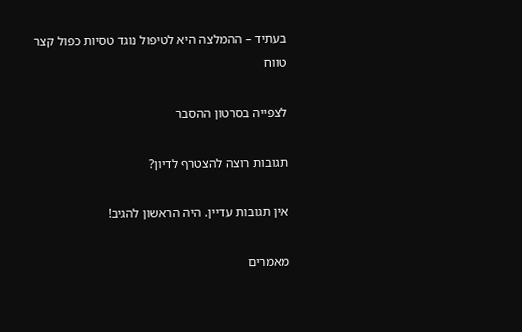בעתיד – ההמלצה היא לטיפול נוגד טסיות כפול קצר טווח

לצפייה בסרטון ההסבר

תגובות רוצה להצטרף לדיון?

אין תגובות עדיין. היה הראשון להגיב!

מאמרים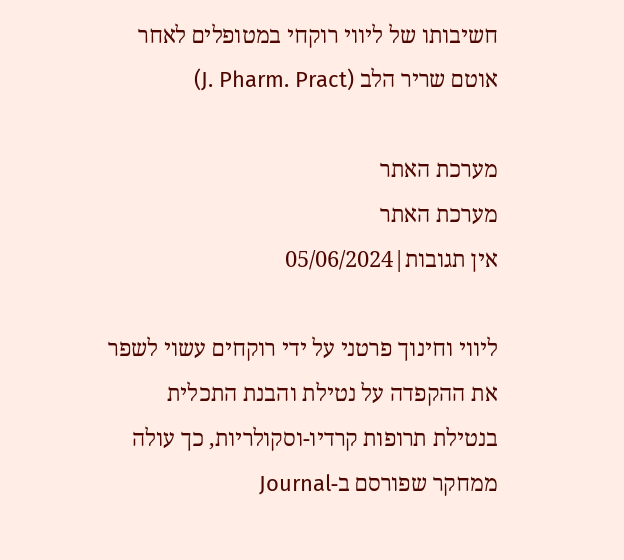חשיבותו של ליווי רוקחי במטופלים לאחר אוטם שריר הלב (J. Pharm. Pract)

מערכת האתר
מערכת האתר
אין תגובות|05/06/2024

ליווי וחינוך פרטני על ידי רוקחים עשוי לשפר את ההקפדה על נטילת והבנת התכלית בנטילת תרופות קרדיו-וסקולריות, כך עולה ממחקר שפורסם ב-Journal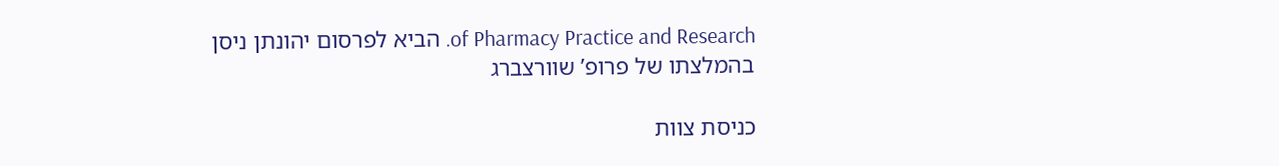of Pharmacy Practice and Research. הביא לפרסום יהונתן ניסן בהמלצתו של פרופ’ שוורצברג

כניסת צוות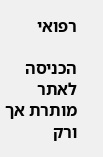רפואי

הכניסה לאתר מותרת אך ורק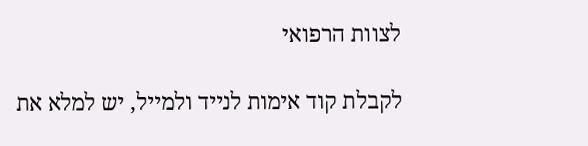לצוות הרפואי

לקבלת קוד אימות לנייד ולמייל, יש למלא את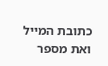כתובת המייל ואת מספר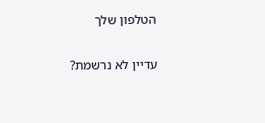הטלפון שלך

עדיין לא נרשמת?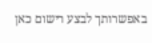באפשרותך לבצע רישום כאן